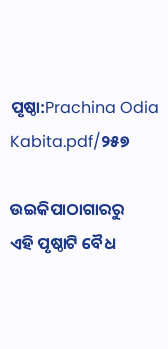ପୃଷ୍ଠା:Prachina Odia Kabita.pdf/୨୫୭

ଉଇକିପାଠାଗାର‌ରୁ
ଏହି ପୃଷ୍ଠାଟି ବୈଧ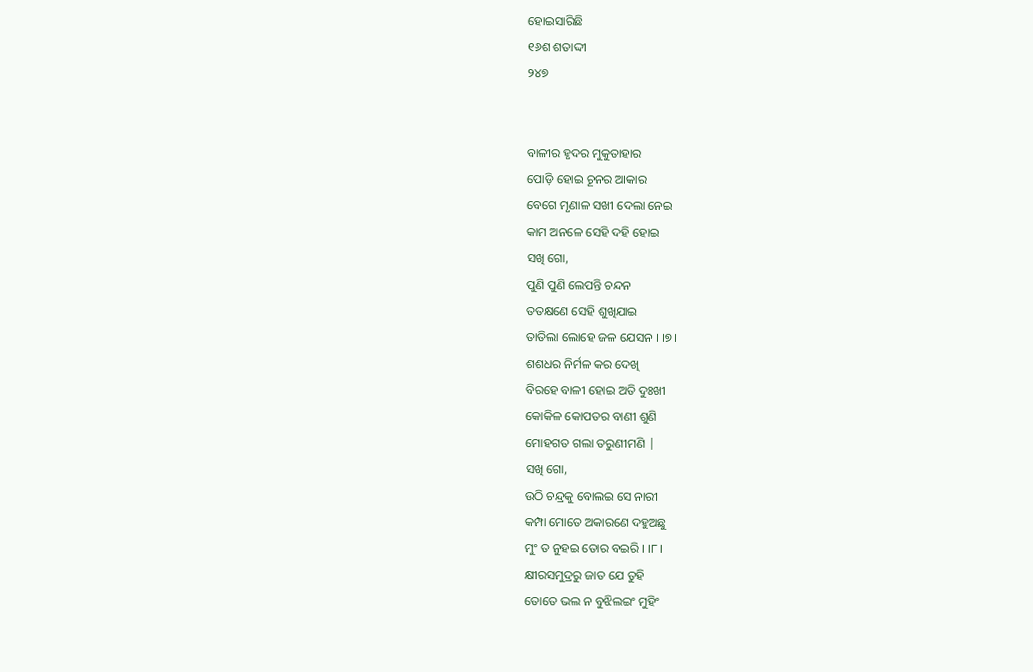ହୋଇସାରିଛି
୧୬ଶ ଶତାଦ୍ଦୀ
୨୪୭


ବାଳୀର ହୃଦର ମୁକୁତାହାର
ପୋଡ଼ି ହୋଇ ଚୂନର ଆକାର
ବେଗେ ମୃଣାଳ ସଖୀ ଦେଲା ନେଇ
କାମ ଅନଳେ ସେହି ଦହି ହୋଇ
ସଖି ଗୋ,
ପୁଣି ପୁଣି ଲେପନ୍ତି ଚନ୍ଦନ
ତତକ୍ଷଣେ ସେହି ଶୁଖିଯାଇ
ତାତିଲା ଲୋହେ ଜଳ ଯେସନ । ।୭।
ଶଶଧର ନିର୍ମଳ କର ଦେଖି
ବିରହେ ବାଳୀ ହୋଇ ଅତି ଦୁଃଖୀ
କୋକିଳ କୋପତର ବାଣୀ ଶୁଣି
ମୋହଗତ ଗଲା ତରୁଣୀମଣି |
ସଖି ଗୋ,
ଉଠି ଚନ୍ଦ୍ରକୁ ବୋଲଇ ସେ ନାରୀ
କମ୍ପା ମୋତେ ଅକାରଣେ ଦହୁଅଛୁ
ମୁଂ ତ ନୁହଇ ତୋର ବଇରି । ।୮।
କ୍ଷୀରସମୁଦ୍ରରୁ ଜାତ ଯେ ତୁହି
ତୋତେ ଭଲ ନ ବୁଝିଲଇଂ ମୁହିଂ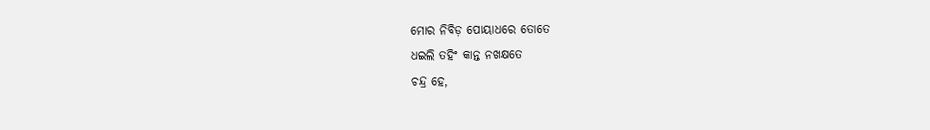ମୋର ନିବିଡ଼ ପୋୟାଧରେ ତୋତେ
ଧଇଲି ତହିଂ କାନ୍ତ ନଖକ୍ଷତେ
ଚନ୍ଦ୍ର ହେ,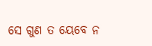ସେ ଗୁଣ ତ ୟେବେ ନ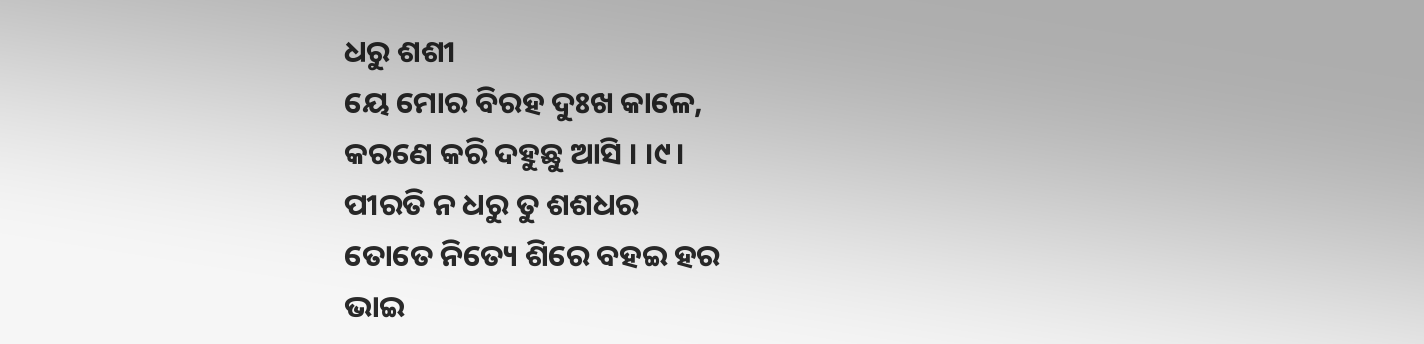ଧରୁ ଶଶୀ
ୟେ ମୋର ବିରହ ଦୁଃଖ କାଳେ,
କରଣେ କରି ଦହୁଛୁ ଆସି । ।୯।
ପୀରତି ନ ଧରୁ ତୁ ଶଶଧର
ତୋତେ ନିତ୍ୟେ ଶିରେ ବହଇ ହର
ଭାଇ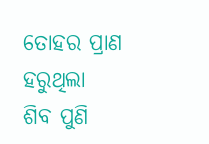ତୋହର ପ୍ରାଣ ହରୁଥିଲା
ଶିବ ପୁଣି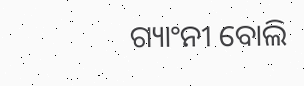ଗ୍ୟାଂନୀ ବୋଲି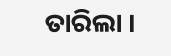ତାରିଲା ।